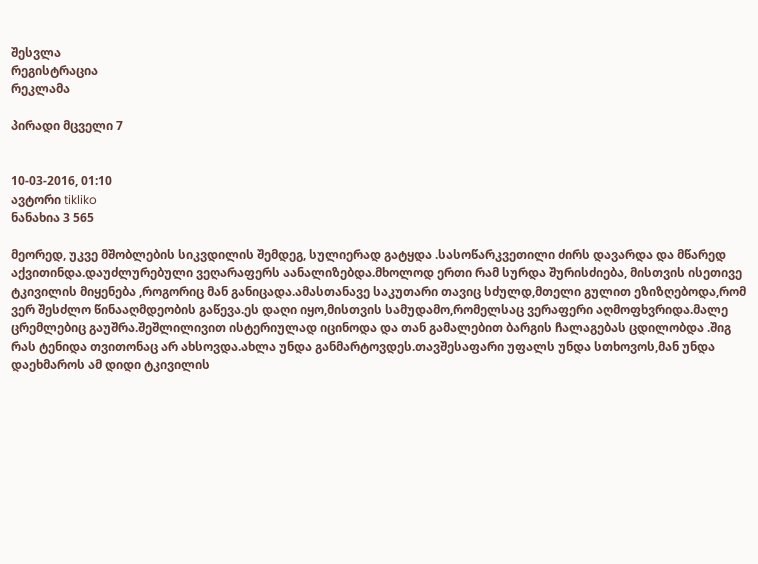შესვლა
რეგისტრაცია
რეკლამა

პირადი მცველი 7


10-03-2016, 01:10
ავტორი tikliko
ნანახია 3 565

მეორედ, უკვე მშობლების სიკვდილის შემდეგ, სულიერად გატყდა .სასოწარკვეთილი ძირს დავარდა და მწარედ აქვითინდა.დაუძლურებული ვეღარაფერს აანალიზებდა.მხოლოდ ერთი რამ სურდა შურისძიება, მისთვის ისეთივე ტკივილის მიყენება ,როგორიც მან განიცადა.ამასთანავე საკუთარი თავიც სძულდ,მთელი გულით ეზიზღებოდა,რომ ვერ შესძლო წინააღმდეობის გაწევა.ეს დაღი იყო,მისთვის სამუდამო,რომელსაც ვერაფერი აღმოფხვრიდა.მალე ცრემლებიც გაუშრა.შეშლილივით ისტერიულად იცინოდა და თან გამალებით ბარგის ჩალაგებას ცდილობდა .შიგ რას ტენიდა თვითონაც არ ახსოვდა.ახლა უნდა განმარტოვდეს.თავშესაფარი უფალს უნდა სთხოვოს,მან უნდა დაეხმაროს ამ დიდი ტკივილის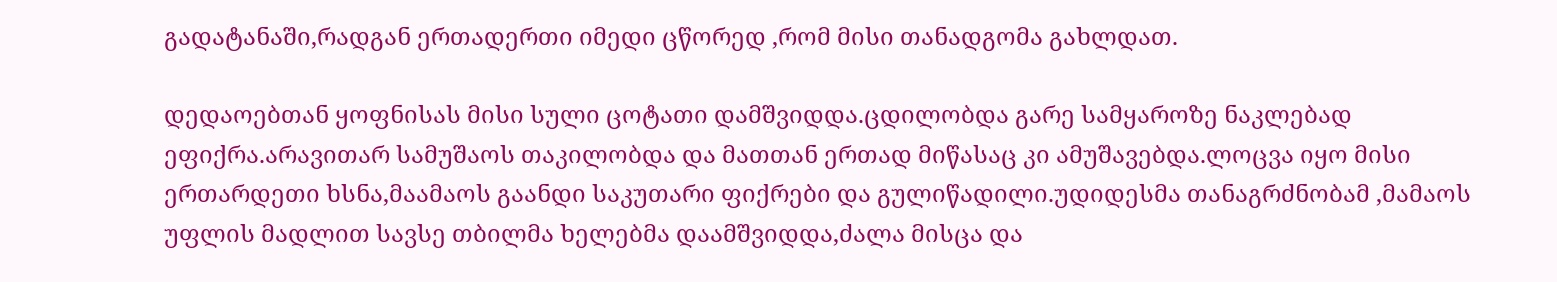გადატანაში,რადგან ერთადერთი იმედი ცწორედ ,რომ მისი თანადგომა გახლდათ.

დედაოებთან ყოფნისას მისი სული ცოტათი დამშვიდდა.ცდილობდა გარე სამყაროზე ნაკლებად ეფიქრა.არავითარ სამუშაოს თაკილობდა და მათთან ერთად მიწასაც კი ამუშავებდა.ლოცვა იყო მისი ერთარდეთი ხსნა,მაამაოს გაანდი საკუთარი ფიქრები და გულიწადილი.უდიდესმა თანაგრძნობამ ,მამაოს უფლის მადლით სავსე თბილმა ხელებმა დაამშვიდდა,ძალა მისცა და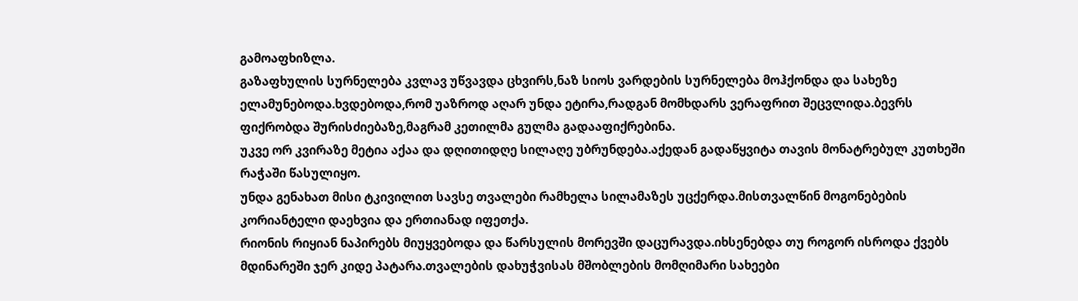გამოაფხიზლა.
გაზაფხულის სურნელება კვლავ უწვავდა ცხვირს,ნაზ სიოს ვარდების სურნელება მოჰქონდა და სახეზე ელამუნებოდა.ხვდებოდა,რომ უაზროდ აღარ უნდა ეტირა,რადგან მომხდარს ვერაფრით შეცვლიდა.ბევრს ფიქრობდა შურისძიებაზე,მაგრამ კეთილმა გულმა გადააფიქრებინა.
უკვე ორ კვირაზე მეტია აქაა და დღითიდღე სილაღე უბრუნდება.აქედან გადაწყვიტა თავის მონატრებულ კუთხეში რაჭაში წასულიყო.
უნდა გენახათ მისი ტკივილით სავსე თვალები რამხელა სილამაზეს უცქერდა.მისთვალწინ მოგონებების კორიანტელი დაეხვია და ერთიანად იფეთქა.
რიონის რიყიან ნაპირებს მიუყვებოდა და წარსულის მორევში დაცურავდა.იხსენებდა თუ როგორ ისროდა ქვებს მდინარეში ჯერ კიდე პატარა.თვალების დახუჭვისას მშობლების მომღიმარი სახეები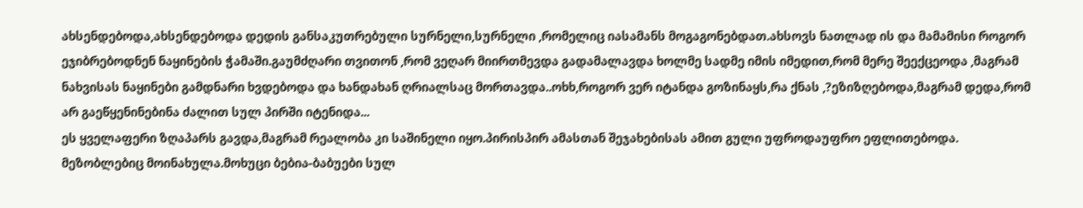ახსენდებოდა,ახსენდებოდა დედის განსაკუთრებული სურნელი,სურნელი ,რომელიც იასამანს მოგაგონებდათ.ახსოვს ნათლად ის და მამამისი როგორ ეჯიბრებოდნენ ნაყინების ჭამაში.გაუმძღარი თვითონ ,რომ ვეღარ მიირთმევდა გადამალავდა ხოლმე სადმე იმის იმედით,რომ მერე შეექცეოდა ,მაგრამ ნახვისას ნაყინები გამდნარი ხვდებოდა და ხანდახან ღრიალსაც მორთავდა..ოხხ,როგორ ვერ იტანდა გოზინაყს,რა ქნას ,?ეზიზღებოდა,მაგრამ დედა,რომ არ გაეწყენინებინა ძალით სულ პირში იტენიდა...
ეს ყველაფერი ზღაპარს გავდა,მაგრამ რეალობა კი საშინელი იყო.პირისპირ ამასთან შეჯახებისას ამით გული უფროდაუფრო ეფლითებოდა.
მეზობლებიც მოინახულა.მოხუცი ბებია-ბაბუები სულ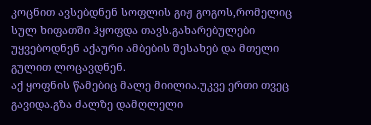კოცნით ავსებდნენ სოფლის გიჟ გოგოს,რომელიც სულ ხიფათში ჰყოფდა თავს.გახარებულები უყვებოდნენ აქაური ამბების შესახებ და მთელი გულით ლოცავდნენ.
აქ ყოფნის წამებიც მალე მიილია.უკვე ერთი თვეც გავიდა.გზა ძალზე დამღლელი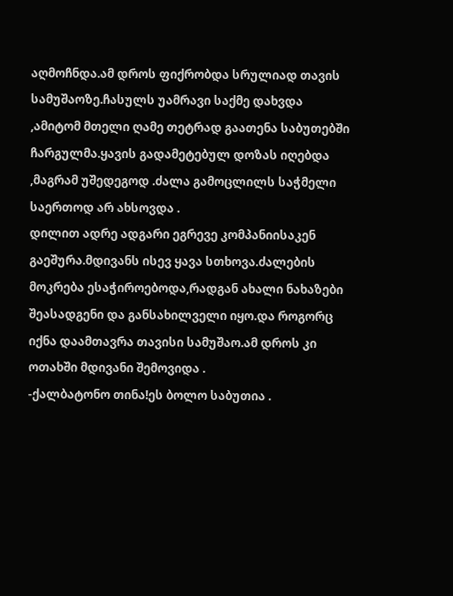აღმოჩნდა.ამ დროს ფიქრობდა სრულიად თავის სამუშაოზე.ჩასულს უამრავი საქმე დახვდა ,ამიტომ მთელი ღამე თეტრად გაათენა საბუთებში ჩარგულმა.ყავის გადამეტებულ დოზას იღებდა ,მაგრამ უშედეგოდ .ძალა გამოცლილს საჭმელი საერთოდ არ ახსოვდა .
დილით ადრე ადგარი ეგრევე კომპანიისაკენ გაეშურა.მდივანს ისევ ყავა სთხოვა.ძალების მოკრება ესაჭიროებოდა,რადგან ახალი ნახაზები შეასადგენი და განსახილველი იყო.და როგორც იქნა დაამთავრა თავისი სამუშაო.ამ დროს კი ოთახში მდივანი შემოვიდა .
-ქალბატონო თინა!ეს ბოლო საბუთია .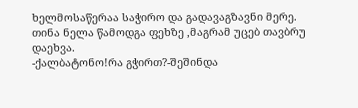ხელმოსაწერაა საჭირო და გადავაგზავნი მერე.
თინა ნელა წამოდგა ფეხზე ,მაგრამ უცებ თავბრუ დაეხვა.
-ქალბატონო!რა გჭირთ?-შეშინდა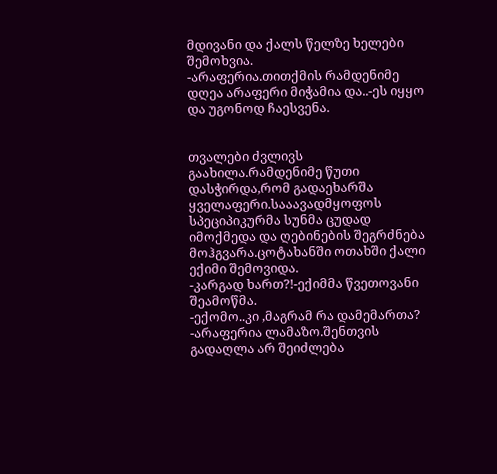მდივანი და ქალს წელზე ხელები შემოხვია.
-არაფერია.თითქმის რამდენიმე დღეა არაფერი მიჭამია და..-ეს იყყო და უგონოდ ჩაესვენა.


თვალები ძვლივს გაახილა.რამდენიმე წუთი დასჭირდა,რომ გადაეხარშა ყველაფერი.სააავადმყოფოს სპეციპიკურმა სუნმა ცუდად იმოქმედა და ღებინების შეგრძნება მოჰგვარა.ცოტახანში ოთახში ქალი ექიმი შემოვიდა.
-კარგად ხართ?!-ექიმმა წვეთოვანი შეამოწმა.
-ექომო..კი ,მაგრამ რა დამემართა?
-არაფერია ლამაზო.შენთვის გადაღლა არ შეიძლება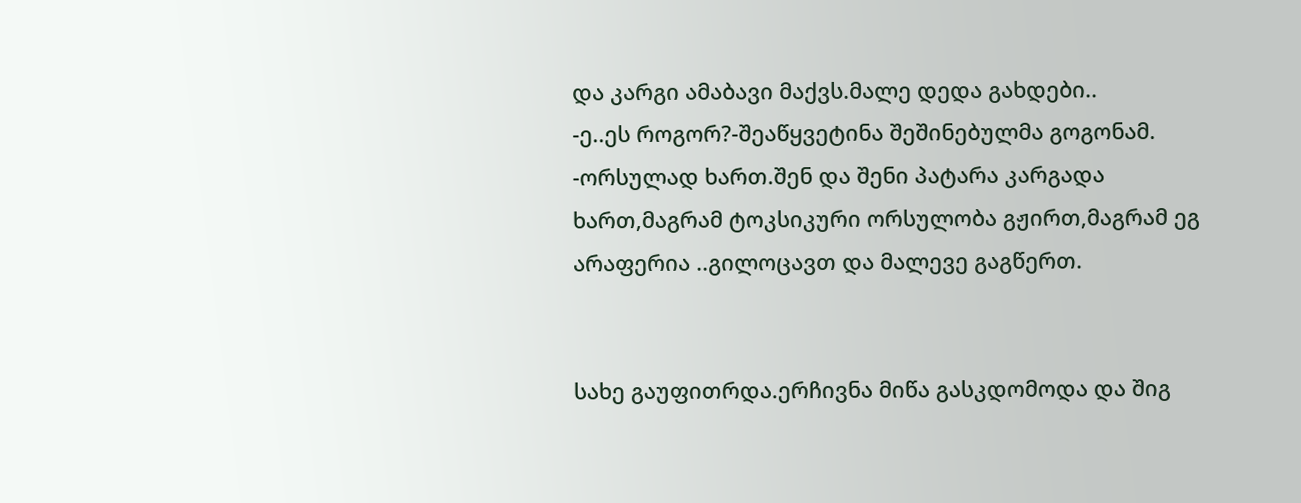და კარგი ამაბავი მაქვს.მალე დედა გახდები..
-ე..ეს როგორ?-შეაწყვეტინა შეშინებულმა გოგონამ.
-ორსულად ხართ.შენ და შენი პატარა კარგადა ხართ,მაგრამ ტოკსიკური ორსულობა გჟირთ,მაგრამ ეგ არაფერია ..გილოცავთ და მალევე გაგწერთ.


სახე გაუფითრდა.ერჩივნა მიწა გასკდომოდა და შიგ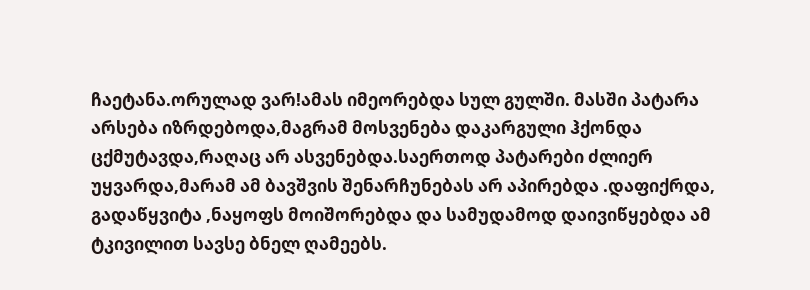ჩაეტანა.ორულად ვარ!ამას იმეორებდა სულ გულში. მასში პატარა არსება იზრდებოდა,მაგრამ მოსვენება დაკარგული ჰქონდა ცქმუტავდა,რაღაც არ ასვენებდა.საერთოდ პატარები ძლიერ უყვარდა,მარამ ამ ბავშვის შენარჩუნებას არ აპირებდა .დაფიქრდა, გადაწყვიტა ,ნაყოფს მოიშორებდა და სამუდამოდ დაივიწყებდა ამ ტკივილით სავსე ბნელ ღამეებს.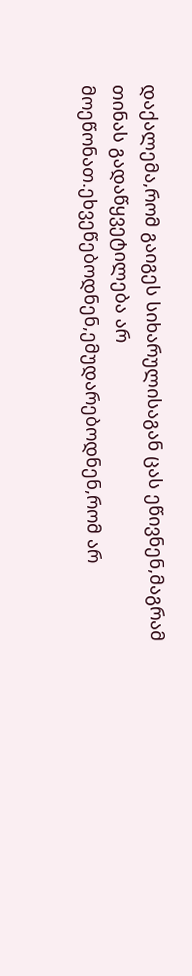დაქალემა,რომ გაიგეს სიხარულისაგან ცას ეწივნენ,მაგრამ თინას გადაწყვეტილება არ მოეწონათ.ეხვეწებოდნენ,ემუდარებოდნენ,რომ არ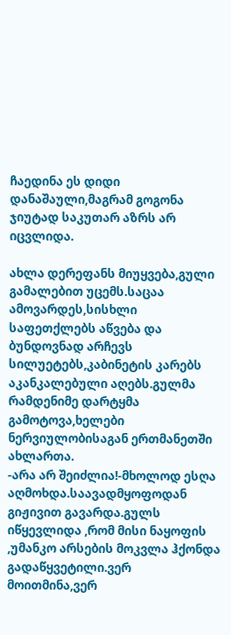ჩაედინა ეს დიდი დანაშაული,მაგრამ გოგონა ჯიუტად საკუთარ აზრს არ იცვლიდა.

ახლა დერეფანს მიუყვება,გული გამალებით უცემს.საცაა ამოვარდეს,სისხლი საფეთქლებს აწვება და ბუნდოვნად არჩევს სილუეტებს,კაბინეტის კარებს აკანკალებული აღებს.გულმა რამდენიმე დარტყმა გამოტოვა,ხელები ნერვიულობისაგან ერთმანეთში ახლართა.
-არა არ შეიძლია!-მხოლოდ ესღა აღმოხდა.საავადმყოფოდან გიჟივით გავარდა.გულს იწყევლიდა ,რომ მისი ნაყოფის ,უმანკო არსების მოკვლა ჰქონდა გადაწყვეტილი.ვერ მოითმინა,ვერ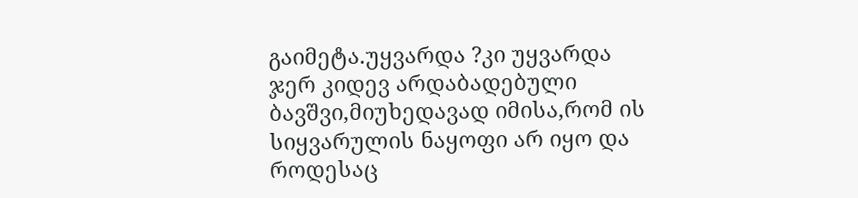გაიმეტა.უყვარდა ?კი უყვარდა ჯერ კიდევ არდაბადებული ბავშვი,მიუხედავად იმისა,რომ ის სიყვარულის ნაყოფი არ იყო და როდესაც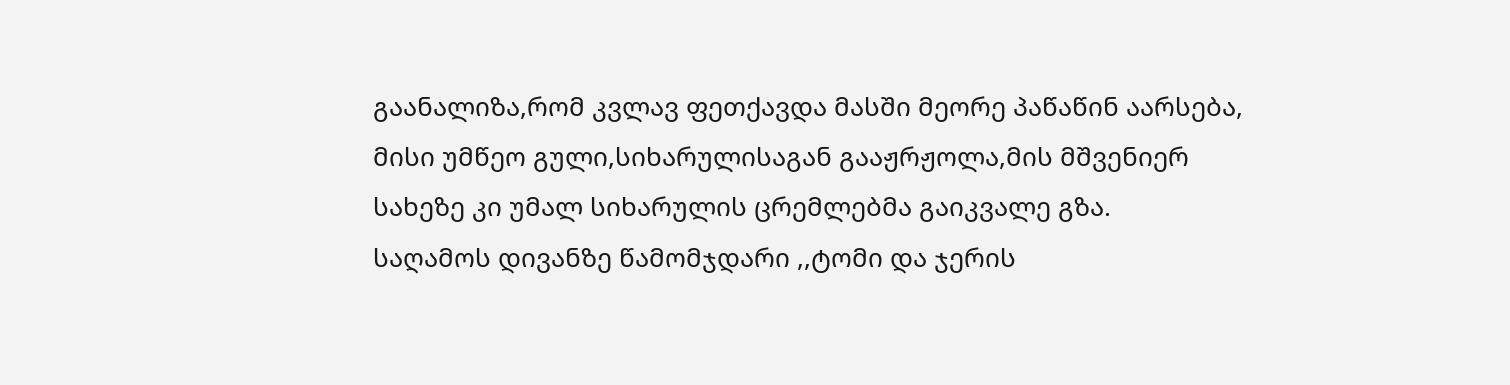გაანალიზა,რომ კვლავ ფეთქავდა მასში მეორე პაწაწინ აარსება, მისი უმწეო გული,სიხარულისაგან გააჟრჟოლა,მის მშვენიერ სახეზე კი უმალ სიხარულის ცრემლებმა გაიკვალე გზა.
საღამოს დივანზე წამომჯდარი ,,ტომი და ჯერის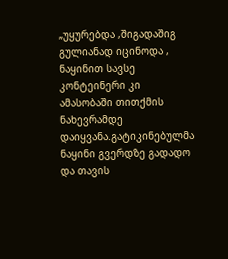„უყურებდა ,შიგადაშიგ გულიანად იცინოდა , ნაყინით სავსე კონტეინერი კი ამასობაში თითქმის ნახევრამდე დაიყვანა.გატიკინებულმა ნაყინი გვერდზე გადადო და თავის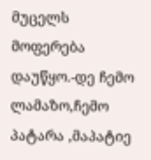მუცელს მოფერება დაუწყო.-დე ჩემო ლამაზო,ჩემო პატარა ,მაპატიე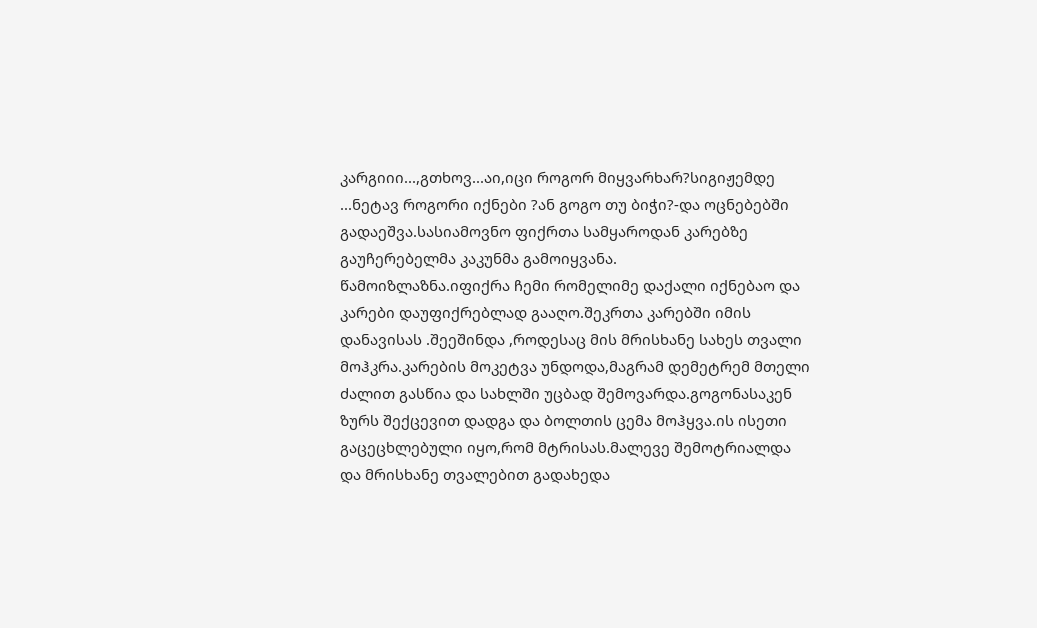კარგიიი...,გთხოვ...აი,იცი როგორ მიყვარხარ?სიგიჟემდე ...ნეტავ როგორი იქნები ?ან გოგო თუ ბიჭი?-და ოცნებებში გადაეშვა.სასიამოვნო ფიქრთა სამყაროდან კარებზე გაუჩერებელმა კაკუნმა გამოიყვანა.
წამოიზლაზნა.იფიქრა ჩემი რომელიმე დაქალი იქნებაო და კარები დაუფიქრებლად გააღო.შეკრთა კარებში იმის დანავისას .შეეშინდა ,როდესაც მის მრისხანე სახეს თვალი მოჰკრა.კარების მოკეტვა უნდოდა,მაგრამ დემეტრემ მთელი ძალით გასწია და სახლში უცბად შემოვარდა.გოგონასაკენ ზურს შექცევით დადგა და ბოლთის ცემა მოჰყვა.ის ისეთი გაცეცხლებული იყო,რომ მტრისას.მალევე შემოტრიალდა და მრისხანე თვალებით გადახედა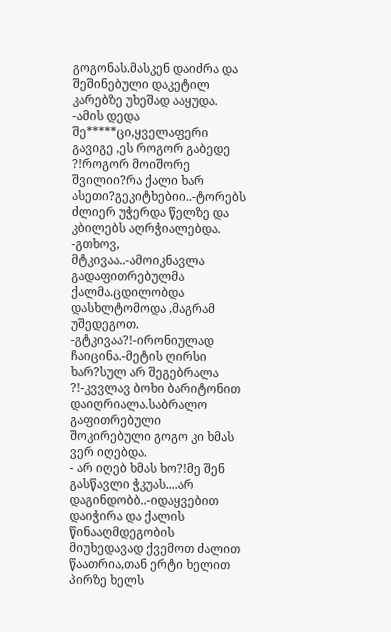გოგონას.მასკენ დაიძრა და შეშინებული დაკეტილ კარებზე უხეშად ააყუდა.
-ამის დედა შე*****ცი,ყველაფერი გავიგე ,ეს როგორ გაბედე ?!როგორ მოიშორე შვილიი?რა ქალი ხარ ასეთი?გეკიტხებიი..-ტორებს ძლიერ უჭერდა წელზე და კბილებს აღრჭიალებდა.
-გთხოვ, მტკივაა..-ამოიკნავლა გადაფითრებულმა ქალმა.ცდილობდა დასხლტომოდა ,მაგრამ უშედეგოთ.
-გტკივაა?!-ირონიულად ჩაიცინა.-მეტის ღირსი ხარ?სულ არ შეგებრალა ?!-კვვლავ ბოხი ბარიტონით დაიღრიალა.საბრალო გაფითრებული შოკირებული გოგო კი ხმას ვერ იღებდა.
- არ იღებ ხმას ხო?!მე შენ გასწავლი ჭკუას....არ დაგინდობბ..-იდაყვებით დაიჭირა და ქალის წინააღმდეგობის მიუხედავად ქვემოთ ძალით წაათრია,თან ერტი ხელით პირზე ხელს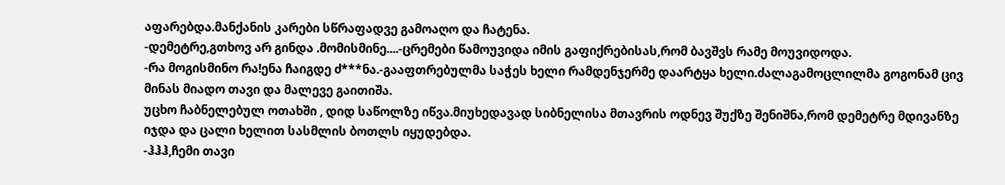აფარებდა.მანქანის კარები სწრაფადვე გამოაღო და ჩატენა.
-დემეტრე,გთხოვ არ გინდა .მომისმინე....-ცრემები წამოუვიდა იმის გაფიქრებისას,რომ ბავშვს რამე მოუვიდოდა.
-რა მოგისმინო რა!ენა ჩაიგდე ძ***ნა.-გააფთრებულმა საჭეს ხელი რამდენჯერმე დაარტყა ხელი.ძალაგამოცლილმა გოგონამ ცივ მინას მიადო თავი და მალევე გაითიშა.
უცხო ჩაბნელებულ ოთახში , დიდ საწოლზე იწვა.მიუხედავად სიბნელისა მთავრის ოდნევ შუქზე შენიშნა,რომ დემეტრე მდივანზე იჯდა და ცალი ხელით სასმლის ბოთლს იყუდებდა.
-ჰჰჰ,ჩემი თავი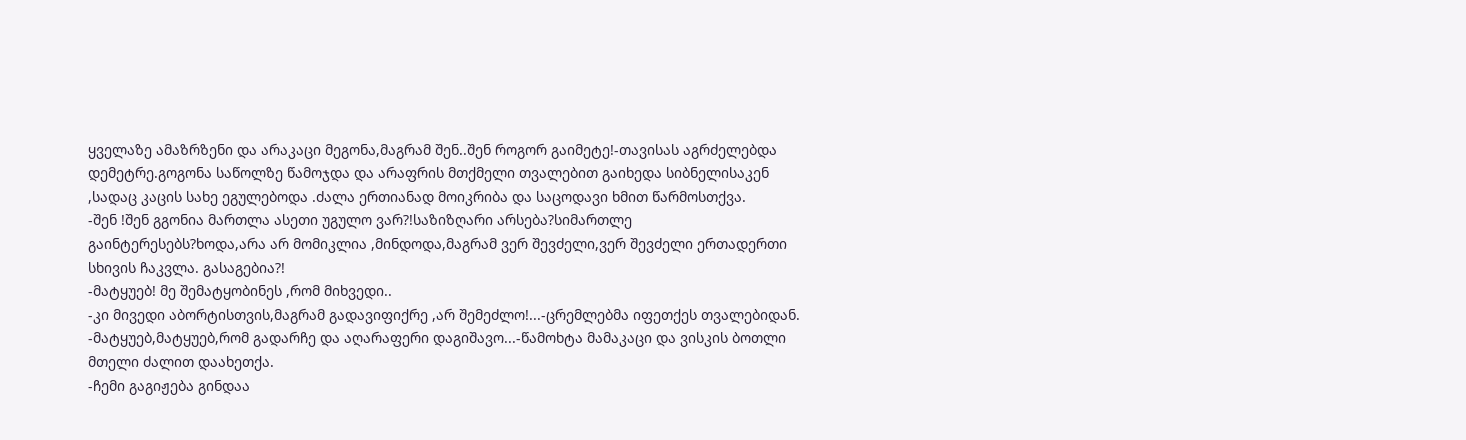ყველაზე ამაზრზენი და არაკაცი მეგონა,მაგრამ შენ..შენ როგორ გაიმეტე!-თავისას აგრძელებდა დემეტრე.გოგონა საწოლზე წამოჯდა და არაფრის მთქმელი თვალებით გაიხედა სიბნელისაკენ ,სადაც კაცის სახე ეგულებოდა .ძალა ერთიანად მოიკრიბა და საცოდავი ხმით წარმოსთქვა.
-შენ !შენ გგონია მართლა ასეთი უგულო ვარ?!საზიზღარი არსება?სიმართლე გაინტერესებს?ხოდა,არა არ მომიკლია ,მინდოდა,მაგრამ ვერ შევძელი,ვერ შევძელი ერთადერთი სხივის ჩაკვლა. გასაგებია?!
-მატყუებ! მე შემატყობინეს ,რომ მიხვედი..
-კი მივედი აბორტისთვის,მაგრამ გადავიფიქრე ,არ შემეძლო!...-ცრემლებმა იფეთქეს თვალებიდან.
-მატყუებ,მატყუებ,რომ გადარჩე და აღარაფერი დაგიშავო...-წამოხტა მამაკაცი და ვისკის ბოთლი მთელი ძალით დაახეთქა.
-ჩემი გაგიჟება გინდაა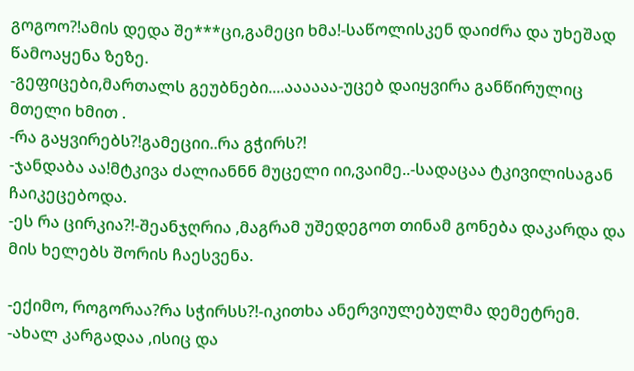გოგოო?!ამის დედა შე***ცი,გამეცი ხმა!-საწოლისკენ დაიძრა და უხეშად წამოაყენა ზეზე.
-გეფიცები,მართალს გეუბნები....აააააა-უცებ დაიყვირა განწირულიც მთელი ხმით .
-რა გაყვირებს?!გამეციი..რა გჭირს?!
-ჯანდაბა აა!მტკივა ძალიანნნ მუცელი იი,ვაიმე..-სადაცაა ტკივილისაგან ჩაიკეცებოდა.
-ეს რა ცირკია?!-შეანჯღრია ,მაგრამ უშედეგოთ თინამ გონება დაკარდა და მის ხელებს შორის ჩაესვენა.

-ექიმო, როგორაა?რა სჭირსს?!-იკითხა ანერვიულებულმა დემეტრემ.
-ახალ კარგადაა ,ისიც და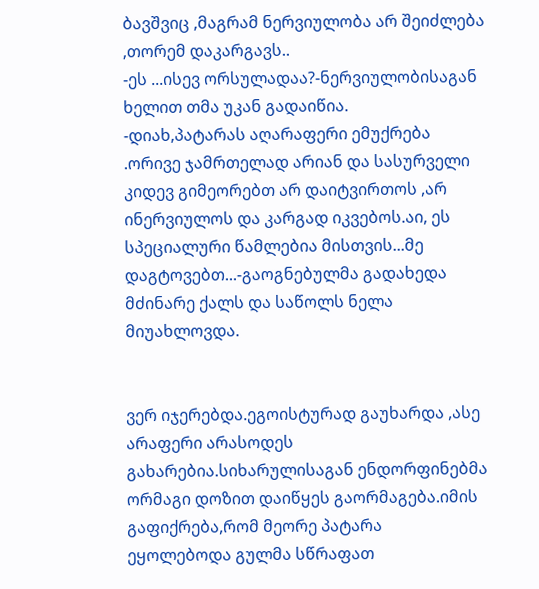ბავშვიც ,მაგრამ ნერვიულობა არ შეიძლება ,თორემ დაკარგავს..
-ეს ...ისევ ორსულადაა?-ნერვიულობისაგან ხელით თმა უკან გადაიწია.
-დიახ,პატარას აღარაფერი ემუქრება .ორივე ჯამრთელად არიან და სასურველი კიდევ გიმეორებთ არ დაიტვირთოს ,არ ინერვიულოს და კარგად იკვებოს.აი, ეს სპეციალური წამლებია მისთვის...მე დაგტოვებთ...-გაოგნებულმა გადახედა მძინარე ქალს და საწოლს ნელა მიუახლოვდა.


ვერ იჯერებდა.ეგოისტურად გაუხარდა ,ასე არაფერი არასოდეს გახარებია.სიხარულისაგან ენდორფინებმა ორმაგი დოზით დაიწყეს გაორმაგება.იმის გაფიქრება,რომ მეორე პატარა ეყოლებოდა გულმა სწრაფათ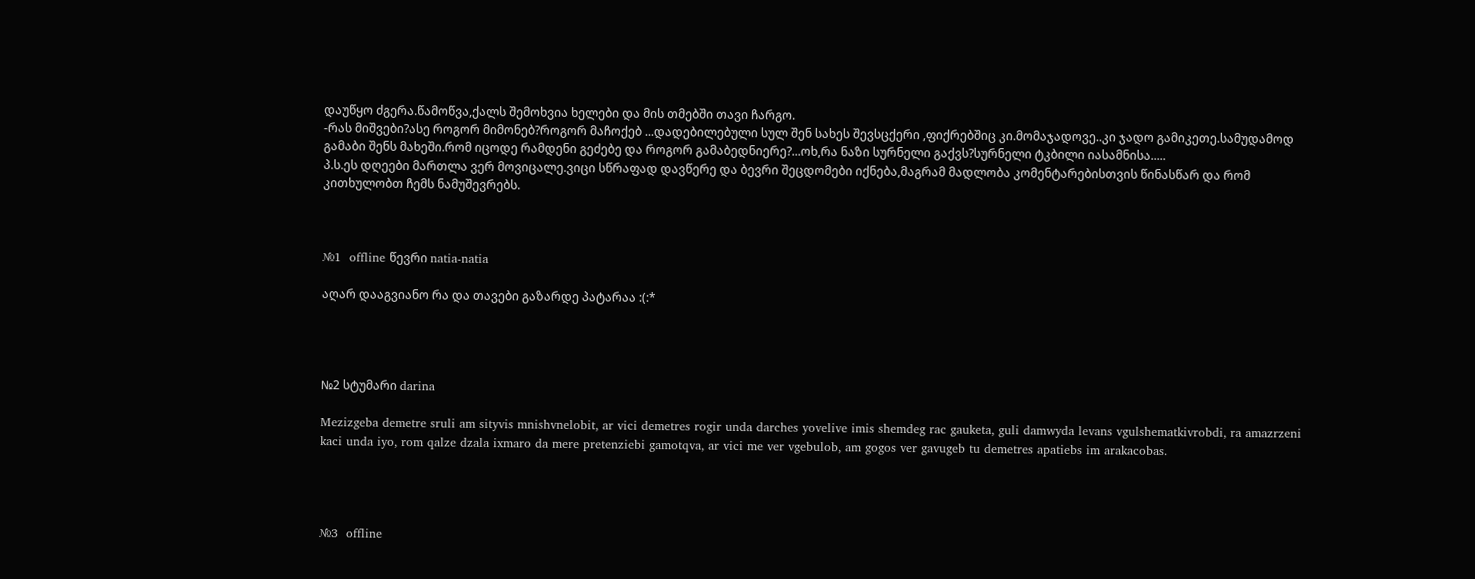დაუწყო ძგერა.წამოწვა,ქალს შემოხვია ხელები და მის თმებში თავი ჩარგო.
-რას მიშვები?ასე როგორ მიმონებ?როგორ მაჩოქებ ...დადებილებული სულ შენ სახეს შევსცქერი ,ფიქრებშიც კი.მომაჯადოვე..კი ჯადო გამიკეთე.სამუდამოდ გამაბი შენს მახეში.რომ იცოდე რამდენი გეძებე და როგორ გამაბედნიერე?...ოხ,რა ნაზი სურნელი გაქვს?სურნელი ტკბილი იასამნისა.....
პ.ს.ეს დღეები მართლა ვერ მოვიცალე.ვიცი სწრაფად დავწერე და ბევრი შეცდომები იქნება,მაგრამ მადლობა კომენტარებისთვის წინასწარ და რომ კითხულობთ ჩემს ნამუშევრებს.



№1  offline წევრი natia-natia

აღარ დააგვიანო რა და თავები გაზარდე პატარაა :(:*




№2 სტუმარი darina

Mezizgeba demetre sruli am sityvis mnishvnelobit, ar vici demetres rogir unda darches yovelive imis shemdeg rac gauketa, guli damwyda levans vgulshematkivrobdi, ra amazrzeni kaci unda iyo, rom qalze dzala ixmaro da mere pretenziebi gamotqva, ar vici me ver vgebulob, am gogos ver gavugeb tu demetres apatiebs im arakacobas.




№3  offline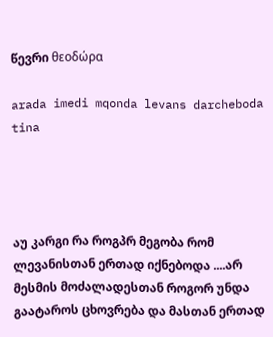წევრი θεοδώρα

arada imedi mqonda levans darcheboda tina




აუ კარგი რა როგპრ მეგობა რომ ლევანისთან ერთად იქნებოდა ....არ მესმის მოძალადესთან როგორ უნდა გაატაროს ცხოვრება და მასთან ერთად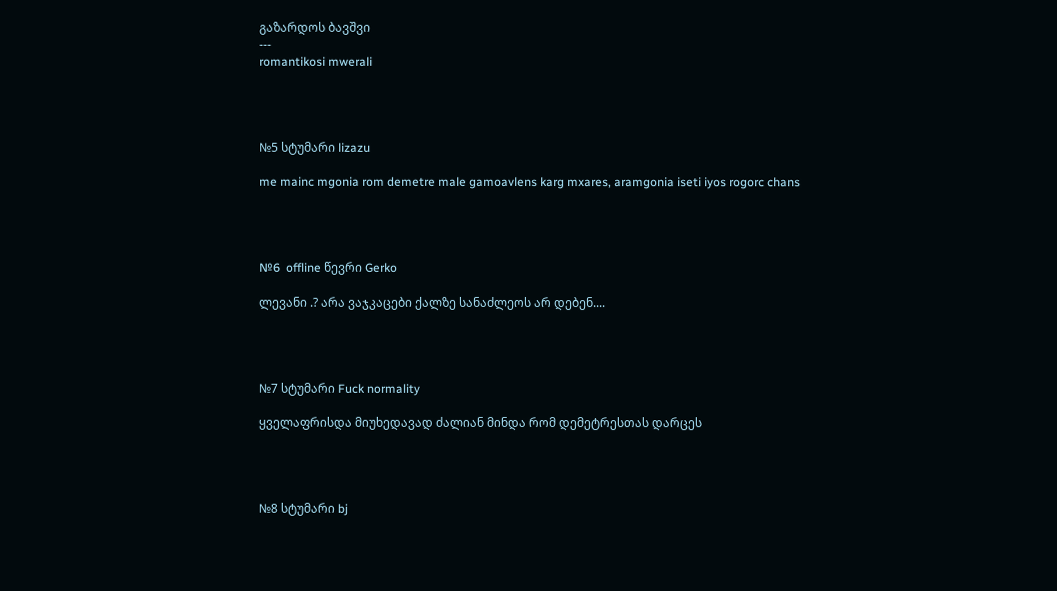გაზარდოს ბავშვი
---
romantikosi mwerali




№5 სტუმარი lizazu

me mainc mgonia rom demetre male gamoavlens karg mxares, aramgonia iseti iyos rogorc chans




№6  offline წევრი Gerko

ლევანი .? არა ვაჯკაცები ქალზე სანაძლეოს არ დებენ....




№7 სტუმარი Fuck normality

ყველაფრისდა მიუხედავად ძალიან მინდა რომ დემეტრესთას დარცეს




№8 სტუმარი bj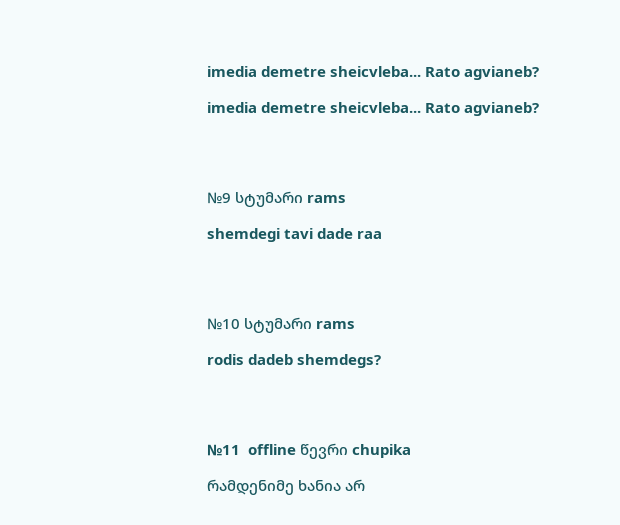imedia demetre sheicvleba... Rato agvianeb?

imedia demetre sheicvleba... Rato agvianeb?




№9 სტუმარი rams

shemdegi tavi dade raa




№10 სტუმარი rams

rodis dadeb shemdegs?




№11  offline წევრი chupika

რამდენიმე ხანია არ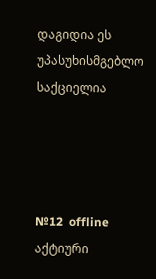დაგიდია ეს უპასუხისმგებლო საქციელია




№12  offline აქტიური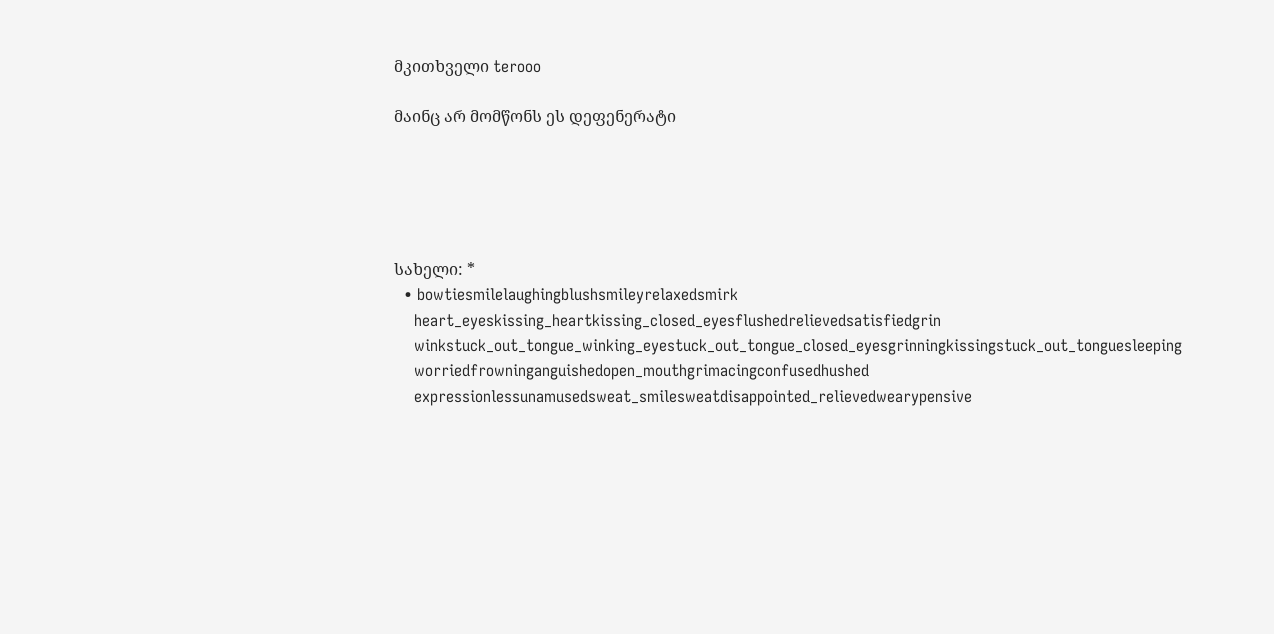მკითხველი terooo

მაინც არ მომწონს ეს დეფენერატი





სახელი: *
  • bowtiesmilelaughingblushsmileyrelaxedsmirk
    heart_eyeskissing_heartkissing_closed_eyesflushedrelievedsatisfiedgrin
    winkstuck_out_tongue_winking_eyestuck_out_tongue_closed_eyesgrinningkissingstuck_out_tonguesleeping
    worriedfrowninganguishedopen_mouthgrimacingconfusedhushed
    expressionlessunamusedsweat_smilesweatdisappointed_relievedwearypensive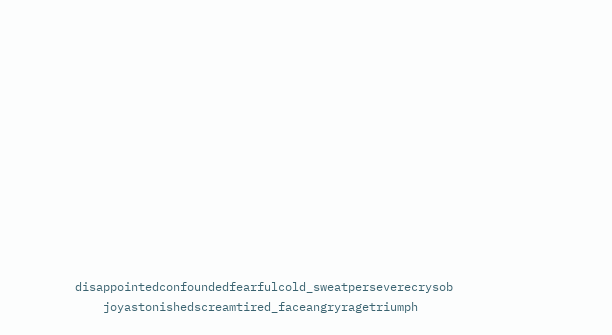disappointedconfoundedfearfulcold_sweatperseverecrysob
    joyastonishedscreamtired_faceangryragetriumph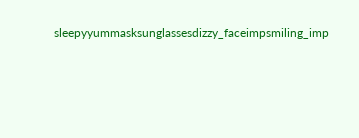sleepyyummasksunglassesdizzy_faceimpsmiling_imp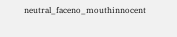neutral_faceno_mouthinnocent